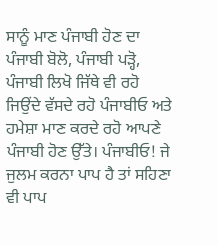ਸਾਨੂੰ ਮਾਣ ਪੰਜਾਬੀ ਹੋਣ ਦਾ ਪੰਜਾਬੀ ਬੋਲੋ, ਪੰਜਾਬੀ ਪੜ੍ਹੋ, ਪੰਜਾਬੀ ਲਿਖੋ ਜਿੱਥੇ ਵੀ ਰਹੋ ਜਿਉਂਦੇ ਵੱਸਦੇ ਰਹੋ ਪੰਜਾਬੀਓ ਅਤੇ ਹਮੇਸ਼ਾ ਮਾਣ ਕਰਦੇ ਰਹੋ ਆਪਣੇ ਪੰਜਾਬੀ ਹੋਣ ਉੱਤੇ। ਪੰਜਾਬੀਓ! ਜੇ ਜੁਲਮ ਕਰਨਾ ਪਾਪ ਹੈ ਤਾਂ ਸਹਿਣਾ ਵੀ ਪਾਪ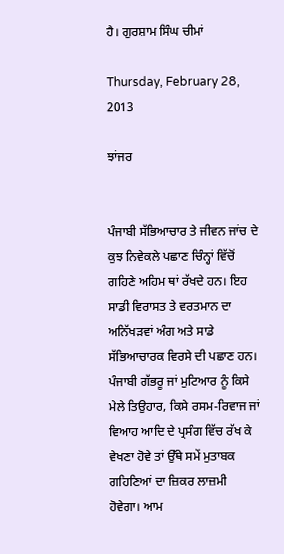ਹੈ। ਗੁਰਸ਼ਾਮ ਸਿੰਘ ਚੀਮਾਂ

Thursday, February 28, 2013

ਝਾਂਜਰ


ਪੰਜਾਬੀ ਸੱਭਿਆਚਾਰ ਤੇ ਜੀਵਨ ਜਾਂਚ ਦੇ ਕੁਝ ਨਿਵੇਕਲੇ ਪਛਾਣ ਚਿੰਨ੍ਹਾਂ ਵਿੱਚੋਂ ਗਹਿਣੇ ਅਹਿਮ ਥਾਂ ਰੱਖਦੇ ਹਨ। ਇਹ ਸਾਡੀ ਵਿਰਾਸਤ ਤੇ ਵਰਤਮਾਨ ਦਾ ਅਨਿੱਖੜਵਾਂ ਅੰਗ ਅਤੇ ਸਾਡੇ ਸੱਭਿਆਚਾਰਕ ਵਿਰਸੇ ਦੀ ਪਛਾਣ ਹਨ। ਪੰਜਾਬੀ ਗੱਭਰੂ ਜਾਂ ਮੁਟਿਆਰ ਨੂੰ ਕਿਸੇ ਮੇਲੇ ਤਿਉਹਾਰ, ਕਿਸੇ ਰਸਮ-ਰਿਵਾਜ ਜਾਂ ਵਿਆਹ ਆਦਿ ਦੇ ਪ੍ਰਸੰਗ ਵਿੱਚ ਰੱਖ ਕੇ ਵੇਖਣਾ ਹੋਵੇ ਤਾਂ ਉੱਥੇ ਸਮੇਂ ਮੁਤਾਬਕ ਗਹਿਣਿਆਂ ਦਾ ਜ਼ਿਕਰ ਲਾਜ਼ਮੀ ਹੋਵੇਗਾ। ਆਮ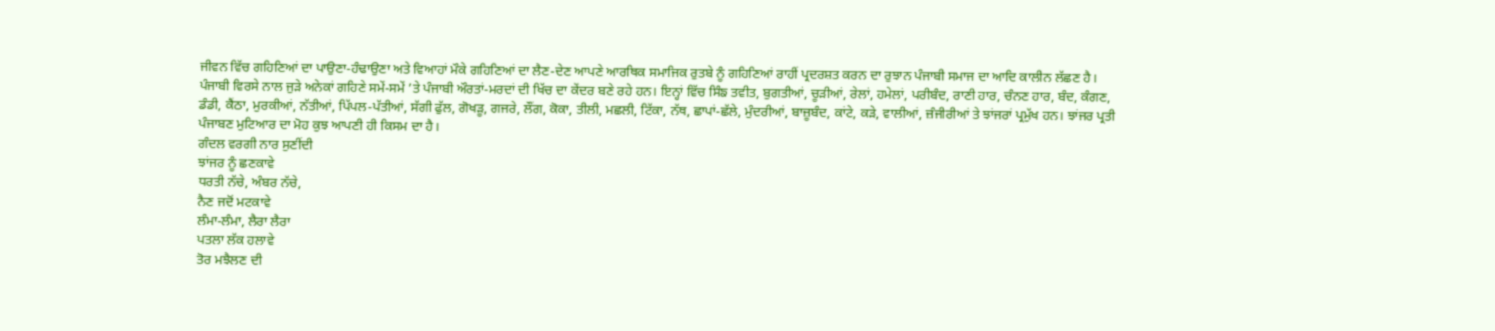ਜੀਵਨ ਵਿੱਚ ਗਹਿਣਿਆਂ ਦਾ ਪਾਉਣਾ-ਹੰਢਾਉਣਾ ਅਤੇ ਵਿਆਹਾਂ ਮੌਕੇ ਗਹਿਣਿਆਂ ਦਾ ਲੈਣ-ਦੇਣ ਆਪਣੇ ਆਰਥਿਕ ਸਮਾਜਿਕ ਰੁਤਬੇ ਨੂੰ ਗਹਿਣਿਆਂ ਰਾਹੀਂ ਪ੍ਰਦਰਸ਼ਤ ਕਰਨ ਦਾ ਰੁਝਾਨ ਪੰਜਾਬੀ ਸਮਾਜ ਦਾ ਆਦਿ ਕਾਲੀਨ ਲੱਛਣ ਹੈ।
ਪੰਜਾਬੀ ਵਿਰਸੇ ਨਾਲ ਜੁੜੇ ਅਨੇਕਾਂ ਗਹਿਣੇ ਸਮੇਂ-ਸਮੇਂ ’ਤੇ ਪੰਜਾਬੀ ਔਰਤਾਂ-ਮਰਦਾਂ ਦੀ ਖਿੱਚ ਦਾ ਕੇਂਦਰ ਬਣੇ ਰਹੇ ਹਨ। ਇਨ੍ਹਾਂ ਵਿੱਚ ਸਿੰਙ ਤਵੀਤ, ਬੁਗਤੀਆਂ, ਚੂੜੀਆਂ, ਰੇਲਾਂ, ਹਮੇਲਾਂ, ਪਰੀਬੰਦ, ਰਾਣੀ ਹਾਰ, ਚੰਨਣ ਹਾਰ, ਬੰਦ, ਕੰਗਣ, ਡੰਡੀ, ਕੈਂਠਾ, ਮੁਰਕੀਆਂ, ਨੱਤੀਆਂ, ਪਿੱਪਲ-ਪੱਤੀਆਂ, ਸੱਗੀ ਫੁੱਲ, ਗੋਖੜੂ, ਗਜਰੇ, ਲੌਂਗ, ਕੋਕਾ, ਤੀਲੀ, ਮਛਲੀ, ਟਿੱਕਾ, ਨੱਥ, ਛਾਪਾਂ-ਛੱਲੇ, ਮੁੰਦਰੀਆਂ, ਬਾਜ਼ੂਬੰਦ, ਕਾਂਟੇ, ਕੜੇ, ਵਾਲੀਆਂ, ਜ਼ੰਜੀਰੀਆਂ ਤੇ ਝਾਂਜਰਾਂ ਪ੍ਰਮੁੱਖ ਹਨ। ਝਾਂਜਰ ਪ੍ਰਤੀ ਪੰਜਾਬਣ ਮੁਟਿਆਰ ਦਾ ਮੋਹ ਕੁਝ ਆਪਣੀ ਹੀ ਕਿਸਮ ਦਾ ਹੈ।
ਗੰਦਲ ਵਰਗੀ ਨਾਰ ਸੁਣੀਂਦੀ
ਝਾਂਜਰ ਨੂੰ ਛਣਕਾਵੇ
ਧਰਤੀ ਨੱਚੇ, ਅੰਬਰ ਨੱਚੇ,
ਨੈਣ ਜਦੋਂ ਮਟਕਾਵੇ
ਲੰਮਾ-ਲੰਮਾ, ਲੈਰਾ ਲੈਰਾ
ਪਤਲਾ ਲੱਕ ਹਲਾਵੇ
ਤੋਰ ਮਝੈਲਣ ਦੀ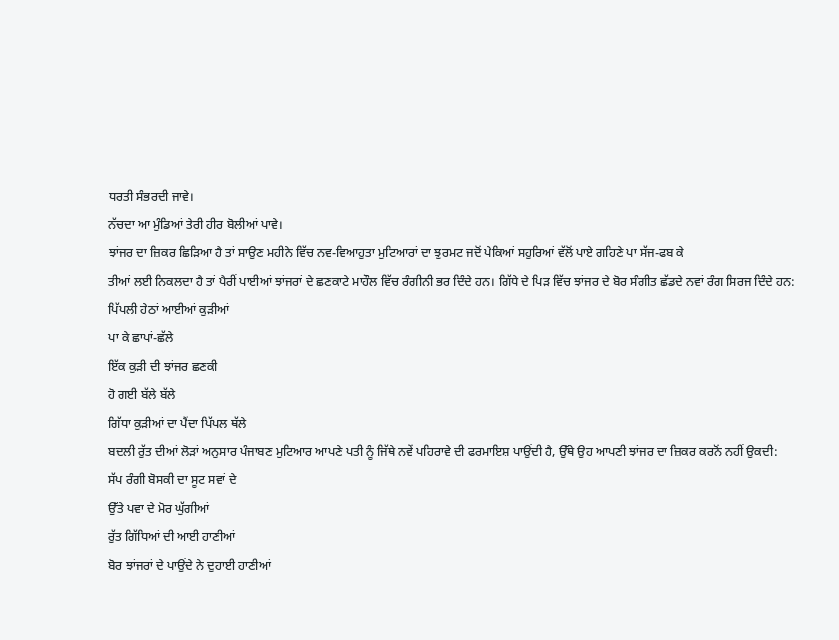ਧਰਤੀ ਸੰਭਰਦੀ ਜਾਵੇ।
ਨੱਚਦਾ ਆ ਮੁੰਡਿਆਂ ਤੇਰੀ ਹੀਰ ਬੋਲੀਆਂ ਪਾਵੇ।
ਝਾਂਜਰ ਦਾ ਜ਼ਿਕਰ ਛਿੜਿਆ ਹੈ ਤਾਂ ਸਾਉਣ ਮਹੀਨੇ ਵਿੱਚ ਨਵ-ਵਿਆਹੁਤਾ ਮੁਟਿਆਰਾਂ ਦਾ ਝੁਰਮਟ ਜਦੋਂ ਪੇਕਿਆਂ ਸਹੁਰਿਆਂ ਵੱਲੋਂ ਪਾਏ ਗਹਿਣੇ ਪਾ ਸੱਜ-ਫਬ ਕੇ
ਤੀਆਂ ਲਈ ਨਿਕਲਦਾ ਹੈ ਤਾਂ ਪੈਰੀਂ ਪਾਈਆਂ ਝਾਂਜਰਾਂ ਦੇ ਛਣਕਾਟੇ ਮਾਹੌਲ ਵਿੱਚ ਰੰਗੀਨੀ ਭਰ ਦਿੰਦੇ ਹਨ। ਗਿੱਧੇ ਦੇ ਪਿੜ ਵਿੱਚ ਝਾਂਜਰ ਦੇ ਬੋਰ ਸੰਗੀਤ ਛੱਡਦੇ ਨਵਾਂ ਰੰਗ ਸਿਰਜ ਦਿੰਦੇ ਹਨ:
ਪਿੱਪਲੀ ਹੇਠਾਂ ਆਈਆਂ ਕੁੜੀਆਂ
ਪਾ ਕੇ ਛਾਪਾਂ-ਛੱਲੇ
ਇੱਕ ਕੁੜੀ ਦੀ ਝਾਂਜਰ ਛਣਕੀ
ਹੋ ਗਈ ਬੱਲੇ ਬੱਲੇ
ਗਿੱਧਾ ਕੁੜੀਆਂ ਦਾ ਪੈਂਦਾ ਪਿੱਪਲ ਥੱਲੇ
ਬਦਲੀ ਰੁੱਤ ਦੀਆਂ ਲੋੜਾਂ ਅਨੁਸਾਰ ਪੰਜਾਬਣ ਮੁਟਿਆਰ ਆਪਣੇ ਪਤੀ ਨੂੰ ਜਿੱਥੇ ਨਵੇਂ ਪਹਿਰਾਵੇ ਦੀ ਫਰਮਾਇਸ਼ ਪਾਉਂਦੀ ਹੈ, ਉੱਥੇ ਉਹ ਆਪਣੀ ਝਾਂਜਰ ਦਾ ਜ਼ਿਕਰ ਕਰਨੋਂ ਨਹੀਂ ਉਕਦੀ:
ਸੱਪ ਰੰਗੀ ਬੋਸਕੀ ਦਾ ਸੂਟ ਸਵਾਂ ਦੇ
ਉੱਤੇ ਪਵਾ ਦੇ ਮੋਰ ਘੁੱਗੀਆਂ
ਰੁੱਤ ਗਿੱਧਿਆਂ ਦੀ ਆਈ ਹਾਣੀਆਂ
ਬੋਰ ਝਾਂਜਰਾਂ ਦੇ ਪਾਉਂਦੇ ਨੇ ਦੁਹਾਈ ਹਾਣੀਆਂ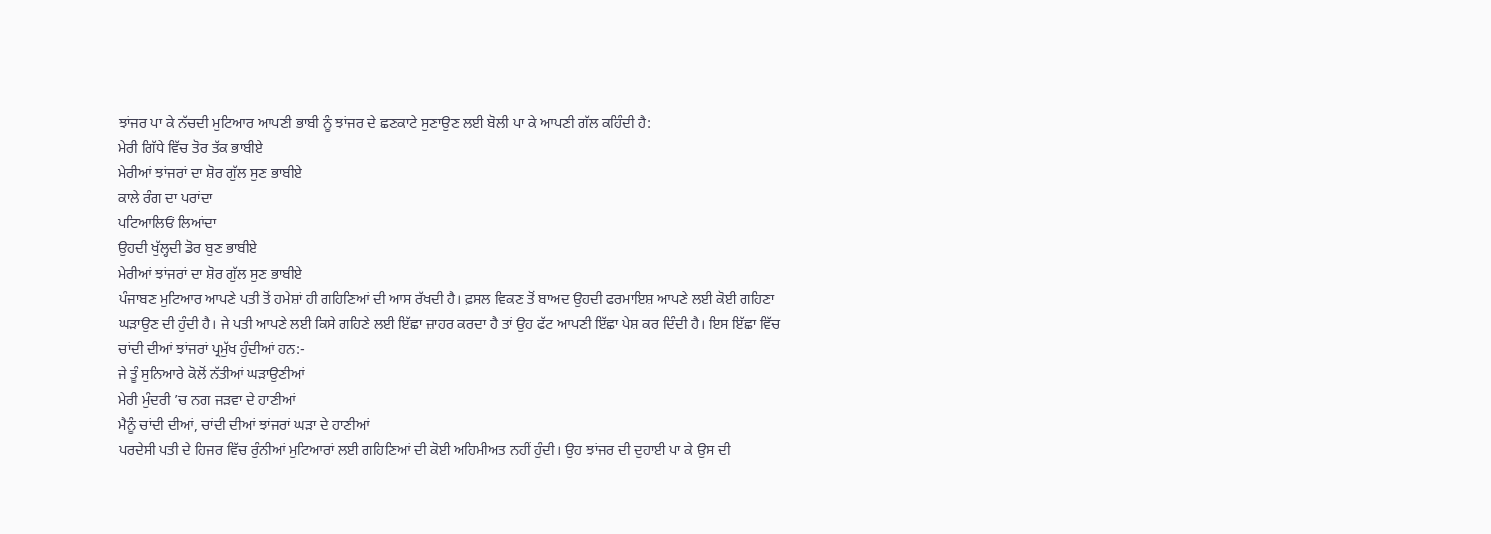ਝਾਂਜਰ ਪਾ ਕੇ ਨੱਚਦੀ ਮੁਟਿਆਰ ਆਪਣੀ ਭਾਬੀ ਨੂੰ ਝਾਂਜਰ ਦੇ ਛਣਕਾਟੇ ਸੁਣਾਉਣ ਲਈ ਬੋਲੀ ਪਾ ਕੇ ਆਪਣੀ ਗੱਲ ਕਹਿੰਦੀ ਹੈ:
ਮੇਰੀ ਗਿੱਧੇ ਵਿੱਚ ਤੋਰ ਤੱਕ ਭਾਬੀਏ
ਮੇਰੀਆਂ ਝਾਂਜਰਾਂ ਦਾ ਸ਼ੋਰ ਗੁੱਲ ਸੁਣ ਭਾਬੀਏ
ਕਾਲੇ ਰੰਗ ਦਾ ਪਰਾਂਦਾ
ਪਟਿਆਲਿਓਂ ਲਿਆਂਦਾ
ਉਹਦੀ ਖੁੱਲ੍ਹਦੀ ਡੋਰ ਬੁਣ ਭਾਬੀਏ
ਮੇਰੀਆਂ ਝਾਂਜਰਾਂ ਦਾ ਸ਼ੋਰ ਗੁੱਲ ਸੁਣ ਭਾਬੀਏ
ਪੰਜਾਬਣ ਮੁਟਿਆਰ ਆਪਣੇ ਪਤੀ ਤੋਂ ਹਮੇਸ਼ਾਂ ਹੀ ਗਹਿਣਿਆਂ ਦੀ ਆਸ ਰੱਖਦੀ ਹੈ। ਫ਼ਸਲ ਵਿਕਣ ਤੋਂ ਬਾਅਦ ਉਹਦੀ ਫਰਮਾਇਸ਼ ਆਪਣੇ ਲਈ ਕੋਈ ਗਹਿਣਾ ਘੜਾਉਣ ਦੀ ਹੁੰਦੀ ਹੈ। ਜੇ ਪਤੀ ਆਪਣੇ ਲਈ ਕਿਸੇ ਗਹਿਣੇ ਲਈ ਇੱਛਾ ਜ਼ਾਹਰ ਕਰਦਾ ਹੈ ਤਾਂ ਉਹ ਫੱਟ ਆਪਣੀ ਇੱਛਾ ਪੇਸ਼ ਕਰ ਦਿੰਦੀ ਹੈ। ਇਸ ਇੱਛਾ ਵਿੱਚ ਚਾਂਦੀ ਦੀਆਂ ਝਾਂਜਰਾਂ ਪ੍ਰਮੁੱਖ ਹੁੰਦੀਆਂ ਹਨ:-
ਜੇ ਤੂੰ ਸੁਨਿਆਰੇ ਕੋਲੋਂ ਨੱਤੀਆਂ ਘੜਾਉਣੀਆਂ
ਮੇਰੀ ਮੁੰਦਰੀ ’ਚ ਨਗ ਜੜਵਾ ਦੇ ਹਾਣੀਆਂ
ਮੈਨੂੰ ਚਾਂਦੀ ਦੀਆਂ, ਚਾਂਦੀ ਦੀਆਂ ਝਾਂਜਰਾਂ ਘੜਾ ਦੇ ਹਾਣੀਆਂ
ਪਰਦੇਸੀ ਪਤੀ ਦੇ ਹਿਜਰ ਵਿੱਚ ਰੁੰਨੀਆਂ ਮੁਟਿਆਰਾਂ ਲਈ ਗਹਿਣਿਆਂ ਦੀ ਕੋਈ ਅਹਿਮੀਅਤ ਨਹੀਂ ਹੁੰਦੀ। ਉਹ ਝਾਂਜਰ ਦੀ ਦੁਹਾਈ ਪਾ ਕੇ ਉਸ ਦੀ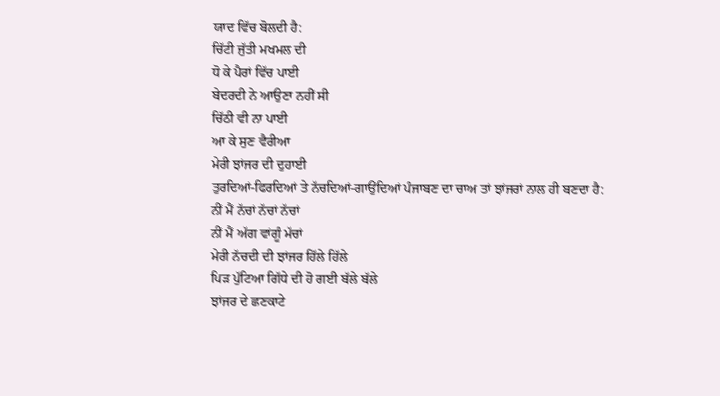ਯਾਦ ਵਿੱਚ ਬੋਲਦੀ ਹੈ:
ਚਿੱਟੀ ਜੁੱਤੀ ਮਖਮਲ ਦੀ
ਧੋ ਕੇ ਪੈਰਾਂ ਵਿੱਚ ਪਾਈ
ਬੇਦਰਦੀ ਨੇ ਆਉਣਾ ਨਹੀਂ ਸੀ
ਚਿੱਠੀ ਵੀ ਨਾ ਪਾਈ
ਆ ਕੇ ਸੁਣ ਵੈਰੀਆ
ਮੇਰੀ ਝਾਂਜਰ ਦੀ ਦੁਹਾਈ
ਤੁਰਦਿਆਂ-ਫਿਰਦਿਆਂ ਤੇ ਨੱਚਦਿਆਂ-ਗਾਉਂਦਿਆਂ ਪੰਜਾਬਣ ਦਾ ਚਾਅ ਤਾਂ ਝਾਂਜਰਾਂ ਨਾਲ ਹੀ ਬਣਦਾ ਹੈ:
ਨੀਂ ਮੈਂ ਨੱਚਾਂ ਨੱਚਾਂ ਨੱਚਾਂ
ਨੀਂ ਮੈਂ ਅੱਗ ਵਾਂਗੂੰ ਮੱਚਾਂ
ਮੇਰੀ ਨੱਚਦੀ ਦੀ ਝਾਂਜਰ ਹਿੱਲੇ ਹਿੱਲੇ
ਪਿੜ ਪੁੱਟਿਆ ਗਿੱਧੇ ਦੀ ਹੋ ਗਈ ਬੱਲੇ ਬੱਲੇ
ਝਾਂਜਰ ਦੇ ਛਣਕਾਟੇ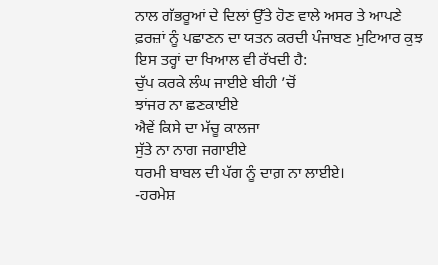ਨਾਲ ਗੱਭਰੂਆਂ ਦੇ ਦਿਲਾਂ ਉੱਤੇ ਹੋਣ ਵਾਲੇ ਅਸਰ ਤੇ ਆਪਣੇ ਫ਼ਰਜ਼ਾਂ ਨੂੰ ਪਛਾਣਨ ਦਾ ਯਤਨ ਕਰਦੀ ਪੰਜਾਬਣ ਮੁਟਿਆਰ ਕੁਝ ਇਸ ਤਰ੍ਹਾਂ ਦਾ ਖਿਆਲ ਵੀ ਰੱਖਦੀ ਹੈ:
ਚੁੱਪ ਕਰਕੇ ਲੰਘ ਜਾਈਏ ਬੀਹੀ ’ਚੋਂ
ਝਾਂਜਰ ਨਾ ਛਣਕਾਈਏ
ਐਵੇਂ ਕਿਸੇ ਦਾ ਮੱਚੂ ਕਾਲਜਾ
ਸੁੱਤੇ ਨਾ ਨਾਗ ਜਗਾਈਏ
ਧਰਮੀ ਬਾਬਲ ਦੀ ਪੱਗ ਨੂੰ ਦਾਗ਼ ਨਾ ਲਾਈਏ।
-ਹਰਮੇਸ਼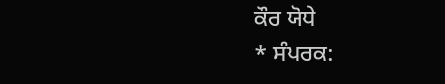ਕੌਰ ਯੋਧੇ
* ਸੰਪਰਕ: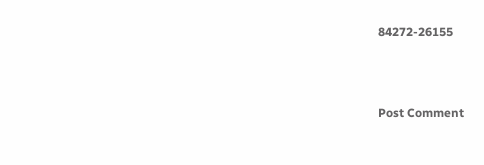84272-26155



Post Comment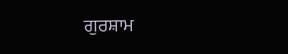ਗੁਰਸ਼ਾਮ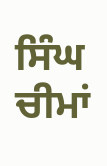ਸਿੰਘ ਚੀਮਾਂ